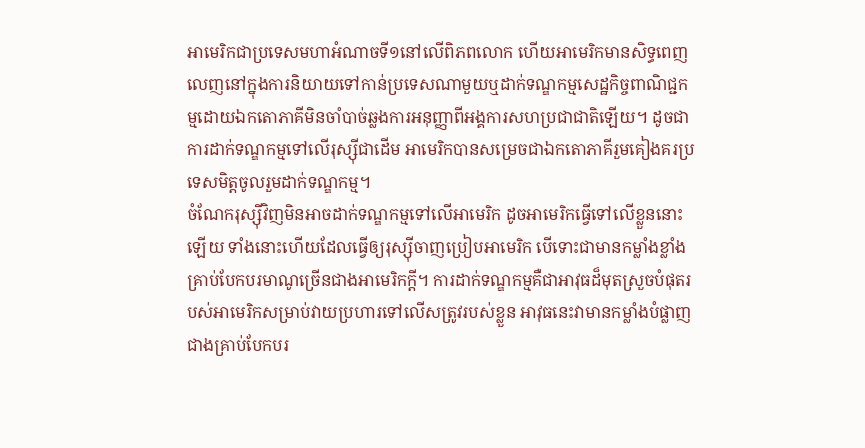អាមេរិកជាប្រទេសមហាអំណាចទី១នៅលើពិភពលោក ហើយអាមេរិកមានសិទ្ធពេញលេញនៅក្នុងការនិយាយទៅកាន់ប្រទេសណាមួយឬដាក់ទណ្ឌកម្មសេដ្ឋកិច្ចពាណិជ្ជកម្មដោយឯកតោភាគីមិនចាំបាច់ឆ្លងការអនុញ្ញាពីអង្គការសហប្រជាជាតិឡើយ។ ដូចជាការដាក់ទណ្ឌកម្មទៅលើរុស្ស៊ីជាដើម អាមេរិកបានសម្រេចជាឯកតោភាគីរួមគៀងគរប្រទេសមិត្តចូលរួមដាក់ទណ្ឌកម្ម។
ចំណែករុស្ស៊ីវិញមិនអាចដាក់ទណ្ឌកម្មទៅលើអាមេរិក ដូចអាមេរិកធ្វើទៅលើខ្លួននោះឡើយ ទាំងនោះហើយដែលធ្វើឲ្យរុស្ស៊ីចាញប្រៀបអាមេរិក បើទោះជាមានកម្លាំងខ្លាំងគ្រាប់បែកបរមាណូច្រើនជាងអាមេរិកក្តី។ ការដាក់ទណ្ឌកម្មគឺជាអាវុធដ៏មុតស្រួចបំផុតរបស់អាមេរិកសម្រាប់វាយប្រហារទៅលើសត្រូវរបស់ខ្លួន អាវុធនេះវាមានកម្លាំងបំផ្លាញជាងគ្រាប់បែកបរ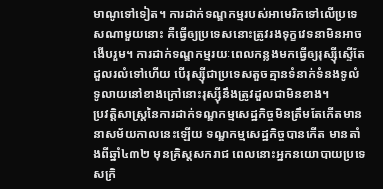មាណូទៅទៀត។ ការដាក់ទណ្ឌកម្មរបស់អាមេរិកទៅលើប្រទេសណាមួយនោះ គឺធ្វើឲ្យប្រទេសនោះត្រូវរងទុក្ខវេទនាមិនអាចងើបរួម។ ការដាក់ទណ្ឌកម្មរយៈពេលកន្លងមកធ្វើឲ្យរុស្ស៊ីស្ទើតែដួលរលំទៅហើយ បើរុស្ស៊ីជាប្រទេសតួចគ្មានទំនាក់ទំនងទូលំទូលាយនៅខាងក្រៅនោះរុស្ស៊ីនឹងត្រូវដួលជាមិនខាង។
ប្រវត្ដិសាស្ដ្រនៃការដាក់ទណ្ឌកម្មសេដ្ឋកិច្ចមិនត្រឹមតែកើតមាននាសម័យកាលនេះឡើយ ទណ្ឌកម្មសេដ្ឋកិច្ចបានកើត មានតាំងពីឆ្នាំ៤៣២ មុនគ្រិស្ដសករាជ ពេលនោះអ្នកនយោបាយប្រទេសក្រិ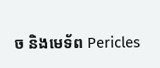ច និងមេទ័ព Pericles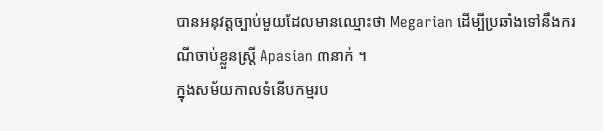បានអនុវត្ដច្បាប់មួយដែលមានឈ្មោះថា Megarian ដើម្បីប្រឆាំងទៅនឹងករណីចាប់ខ្លួនស្ដ្រី Apasian ៣នាក់ ។
ក្នុងសម័យកាលទំនើបកម្មរប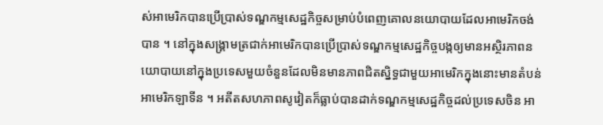ស់អាមេរិកបានប្រើប្រាស់ទណ្ឌកម្មសេដ្ឋកិច្ចសម្រាប់បំពេញគោលនយោបាយដែលអាមេរិកចង់បាន ។ នៅក្នុងសង្គ្រាមត្រជាក់អាមេរិកបានប្រើប្រាស់ទណ្ឌកម្មសេដ្ឋកិច្ចបង្កឲ្យមានអស្ថិរភាពនយោបាយនៅក្នុងប្រទេសមួយចំនួនដែលមិនមានភាពជិតស្និទ្ធជាមួយអាមេរិកក្នុងនោះមានតំបន់អាមេរិកឡាទីន ។ អតីតសហភាពសូវៀតក៏ធ្លាប់បានដាក់ទណ្ឌកម្មសេដ្ឋកិច្ចដល់ប្រទេសចិន អា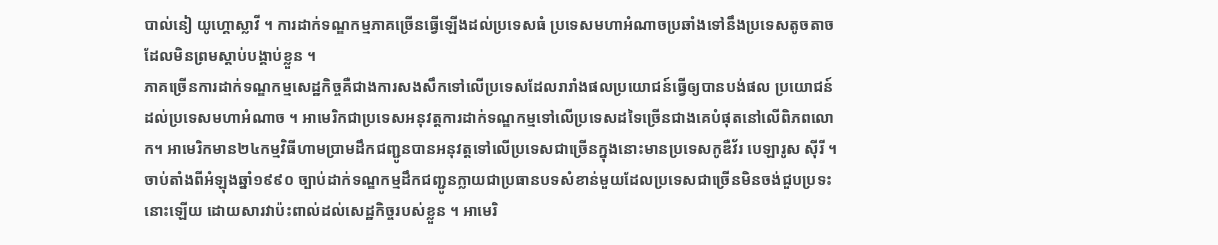បាល់នៀ យូហ្គោស្លាវី ។ ការដាក់ទណ្ឌកម្មភាគច្រើនធ្វើឡើងដល់ប្រទេសធំ ប្រទេសមហាអំណាចប្រឆាំងទៅនឹងប្រទេសតូចតាចដែលមិនព្រមស្ដាប់បង្គាប់ខ្លួន ។
ភាគច្រើនការដាក់ទណ្ឌកម្មសេដ្ឋកិច្ចគឺជាងការសងសឹកទៅលើប្រទេសដែលរារាំងផលប្រយោជន៍ធ្វើឲ្យបានបង់ផល ប្រយោជន៍ដល់ប្រទេសមហាអំណាច ។ អាមេរិកជាប្រទេសអនុវត្ដការដាក់ទណ្ឌកម្មទៅលើប្រទេសដទៃច្រើនជាងគេបំផុតនៅលើពិភពលោក។ អាមេរិកមាន២៤កម្មវិធីហាមប្រាមដឹកជញ្ជូនបានអនុវត្ដទៅលើប្រទេសជាច្រើនក្នុងនោះមានប្រទេសកូឌឺវ័រ បេឡារូស ស៊ីរី ។ ចាប់តាំងពីអំឡុងឆ្នាំ១៩៩០ ច្បាប់ដាក់ទណ្ឌកម្មដឹកជញ្ជូនក្លាយជាប្រធានបទសំខាន់មួយដែលប្រទេសជាច្រើនមិនចង់ជួបប្រទះនោះឡើយ ដោយសារវាប៉ះពាល់ដល់សេដ្ឋកិច្ចរបស់ខ្លួន ។ អាមេរិ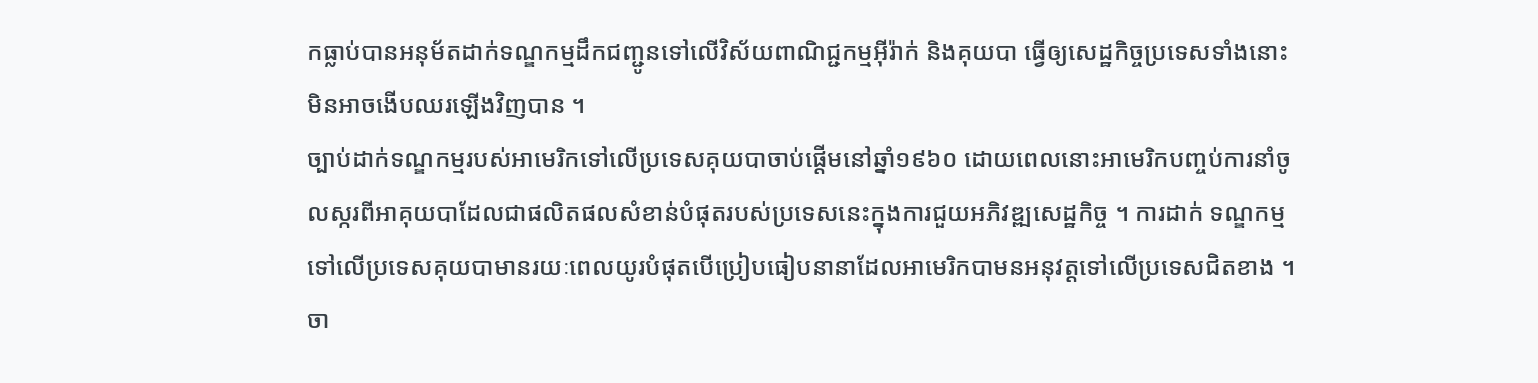កធ្លាប់បានអនុម័តដាក់ទណ្ឌកម្មដឹកជញ្ជូនទៅលើវិស័យពាណិជ្ជកម្មអ៊ីរ៉ាក់ និងគុយបា ធ្វើឲ្យសេដ្ឋកិច្ចប្រទេសទាំងនោះមិនអាចងើបឈរឡើងវិញបាន ។
ច្បាប់ដាក់ទណ្ឌកម្មរបស់អាមេរិកទៅលើប្រទេសគុយបាចាប់ផ្ដើមនៅឆ្នាំ១៩៦០ ដោយពេលនោះអាមេរិកបញ្ចប់ការនាំចូលស្ករពីអាគុយបាដែលជាផលិតផលសំខាន់បំផុតរបស់ប្រទេសនេះក្នុងការជួយអភិវឌ្ឍសេដ្ឋកិច្ច ។ ការដាក់ ទណ្ឌកម្មទៅលើប្រទេសគុយបាមានរយៈពេលយូរបំផុតបើប្រៀបធៀបនានាដែលអាមេរិកបាមនអនុវត្ដទៅលើប្រទេសជិតខាង ។
ចា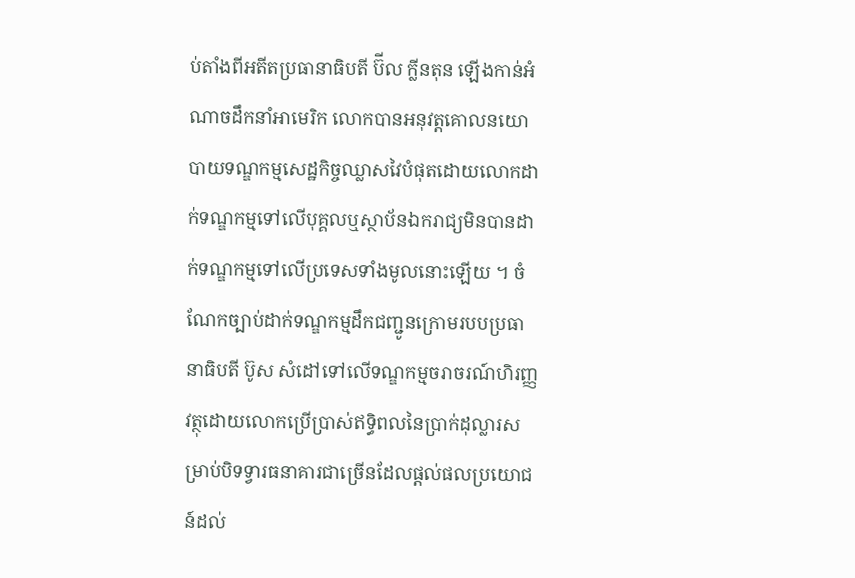ប់តាំងពីអតីតប្រធានាធិបតី ប៊ីល ក្លីនតុន ឡើងកាន់អំណាចដឹកនាំអាមេរិក លោកបានអនុវត្ដគោលនយោបាយទណ្ឌកម្មសេដ្ឋកិច្ចឈ្លាសវៃបំផុតដោយលោកដាក់ទណ្ឌកម្មទៅលើបុគ្គលឬស្ថាប័នឯករាជ្យមិនបានដាក់ទណ្ឌកម្មទៅលើប្រទេសទាំងមូលនោះឡើយ ។ ចំណែកច្បាប់ដាក់ទណ្ឌកម្មដឹកជញ្ជូនក្រោមរបបប្រធានាធិបតី ប៊ូស សំដៅទៅលើទណ្ឌកម្មចរាចរណ៍ហិរញ្ញវត្ថុដោយលោកប្រើប្រាស់ឥទ្ធិពលនៃប្រាក់ដុល្លារសម្រាប់បិទទ្វារធនាគារជាច្រើនដែលផ្ដល់ផលប្រយោជន៍ដល់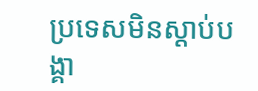ប្រទេសមិនស្ដាប់បង្គា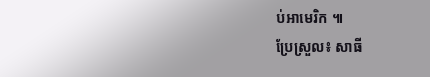ប់អាមេរិក ៕
ប្រែស្រួល៖ សាធី